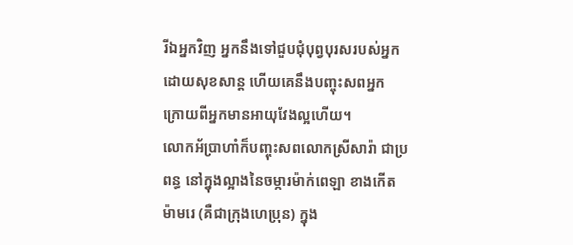រីឯអ្នកវិញ អ្នកនឹងទៅជួបជុំបុព្វបុរសរបស់អ្នកដោយសុខសាន្ត ហើយគេនឹងបញ្ចុះសពអ្នក ក្រោយពីអ្នកមានអាយុវែងល្អហើយ។
លោកអ័ប្រាហាំក៏បញ្ចុះសពលោកស្រីសារ៉ា ជាប្រពន្ធ នៅក្នុងល្អាងនៃចម្ការម៉ាក់ពេឡា ខាងកើតម៉ាមរេ (គឺជាក្រុងហេប្រុន) ក្នុង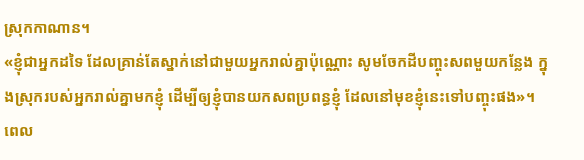ស្រុកកាណាន។
«ខ្ញុំជាអ្នកដទៃ ដែលគ្រាន់តែស្នាក់នៅជាមួយអ្នករាល់គ្នាប៉ុណ្ណោះ សូមចែកដីបញ្ចុះសពមួយកន្លែង ក្នុងស្រុករបស់អ្នករាល់គ្នាមកខ្ញុំ ដើម្បីឲ្យខ្ញុំបានយកសពប្រពន្ធខ្ញុំ ដែលនៅមុខខ្ញុំនេះទៅបញ្ចុះផង»។
ពេល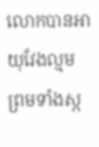លោកបានអាយុវែងល្មម ព្រមទាំងស្ក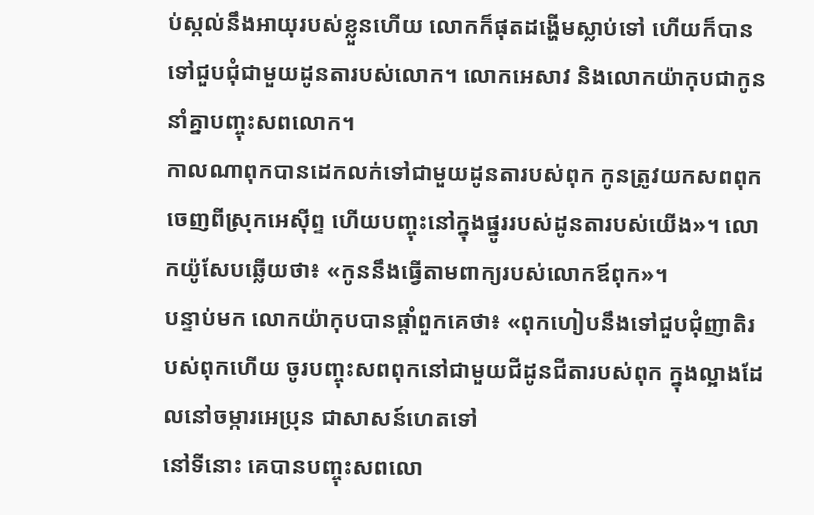ប់ស្កល់នឹងអាយុរបស់ខ្លួនហើយ លោកក៏ផុតដង្ហើមស្លាប់ទៅ ហើយក៏បានទៅជួបជុំជាមួយដូនតារបស់លោក។ លោកអេសាវ និងលោកយ៉ាកុបជាកូន នាំគ្នាបញ្ចុះសពលោក។
កាលណាពុកបានដេកលក់ទៅជាមួយដូនតារបស់ពុក កូនត្រូវយកសពពុកចេញពីស្រុកអេស៊ីព្ទ ហើយបញ្ចុះនៅក្នុងផ្នូររបស់ដូនតារបស់យើង»។ លោកយ៉ូសែបឆ្លើយថា៖ «កូននឹងធ្វើតាមពាក្យរបស់លោកឪពុក»។
បន្ទាប់មក លោកយ៉ាកុបបានផ្តាំពួកគេថា៖ «ពុកហៀបនឹងទៅជួបជុំញាតិរបស់ពុកហើយ ចូរបញ្ចុះសពពុកនៅជាមួយជីដូនជីតារបស់ពុក ក្នុងល្អាងដែលនៅចម្ការអេប្រុន ជាសាសន៍ហេតទៅ
នៅទីនោះ គេបានបញ្ចុះសពលោ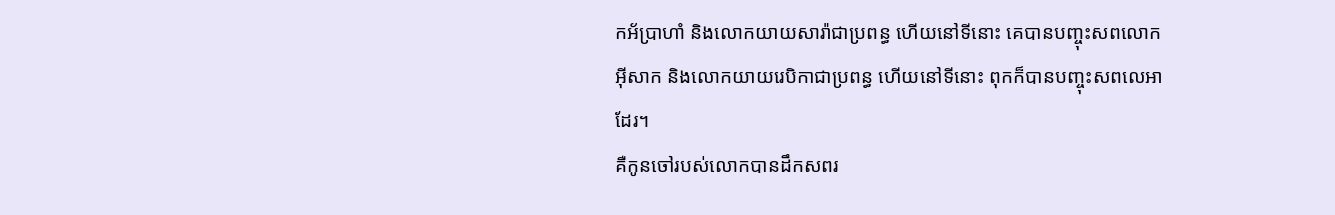កអ័ប្រាហាំ និងលោកយាយសារ៉ាជាប្រពន្ធ ហើយនៅទីនោះ គេបានបញ្ចុះសពលោកអ៊ីសាក និងលោកយាយរេបិកាជាប្រពន្ធ ហើយនៅទីនោះ ពុកក៏បានបញ្ចុះសពលេអាដែរ។
គឺកូនចៅរបស់លោកបានដឹកសពរ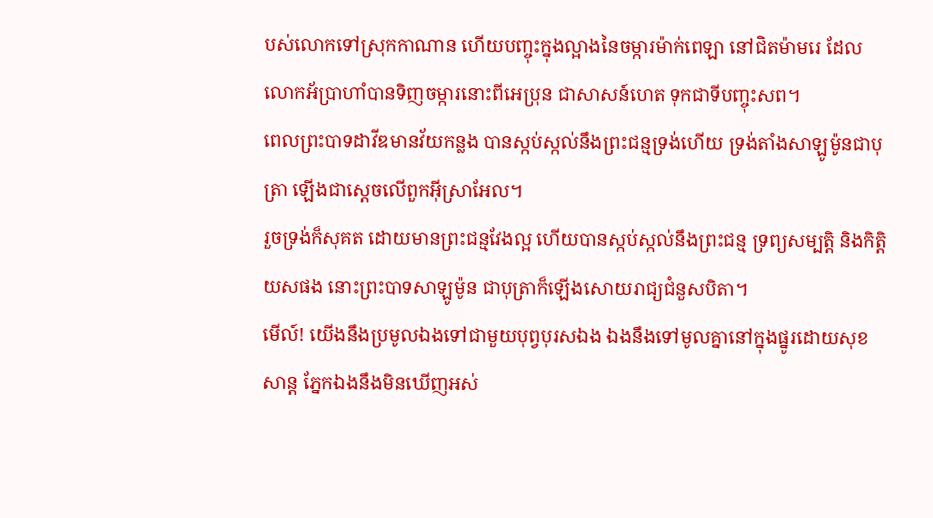បស់លោកទៅស្រុកកាណាន ហើយបញ្ចុះក្នុងល្អាងនៃចម្ការម៉ាក់ពេឡា នៅជិតម៉ាមរេ ដែលលោកអ័ប្រាហាំបានទិញចម្ការនោះពីអេប្រុន ជាសាសន៍ហេត ទុកជាទីបញ្ចុះសព។
ពេលព្រះបាទដាវីឌមានវ័យកន្លង បានស្កប់ស្កល់នឹងព្រះជន្មទ្រង់ហើយ ទ្រង់តាំងសាឡូម៉ូនជាបុត្រា ឡើងជាស្តេចលើពួកអ៊ីស្រាអែល។
រួចទ្រង់ក៏សុគត ដោយមានព្រះជន្មវែងល្អ ហើយបានស្កប់ស្កល់នឹងព្រះជន្ម ទ្រព្យសម្បត្តិ និងកិត្តិយសផង នោះព្រះបាទសាឡូម៉ូន ជាបុត្រាក៏ឡើងសោយរាជ្យជំនួសបិតា។
មើល៍! យើងនឹងប្រមូលឯងទៅជាមួយបុព្វបុរសឯង ឯងនឹងទៅមូលគ្នានៅក្នុងផ្នូរដោយសុខសាន្ត ភ្នែកឯងនឹងមិនឃើញអស់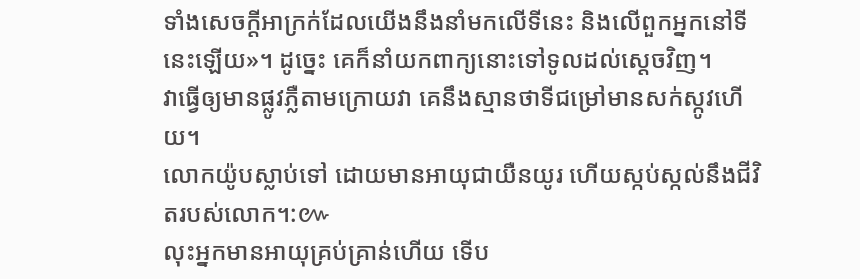ទាំងសេចក្ដីអាក្រក់ដែលយើងនឹងនាំមកលើទីនេះ និងលើពួកអ្នកនៅទីនេះឡើយ»។ ដូច្នេះ គេក៏នាំយកពាក្យនោះទៅទូលដល់ស្តេចវិញ។
វាធ្វើឲ្យមានផ្លូវភ្លឺតាមក្រោយវា គេនឹងស្មានថាទីជម្រៅមានសក់ស្កូវហើយ។
លោកយ៉ូបស្លាប់ទៅ ដោយមានអាយុជាយឺនយូរ ហើយស្កប់ស្កល់នឹងជីវិតរបស់លោក។:៚
លុះអ្នកមានអាយុគ្រប់គ្រាន់ហើយ ទើប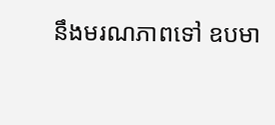នឹងមរណភាពទៅ ឧបមា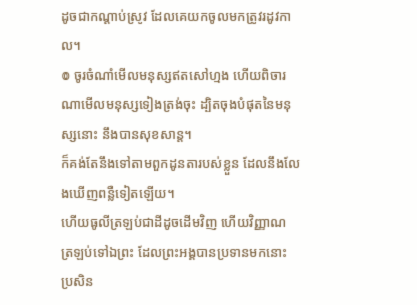ដូចជាកណ្ដាប់ស្រូវ ដែលគេយកចូលមកត្រូវរដូវកាល។
៙ ចូរចំណាំមើលមនុស្សឥតសៅហ្មង ហើយពិចារណាមើលមនុស្សទៀងត្រង់ចុះ ដ្បិតចុងបំផុតនៃមនុស្សនោះ នឹងបានសុខសាន្ត។
ក៏គង់តែនឹងទៅតាមពួកដូនតារបស់ខ្លួន ដែលនឹងលែងឃើញពន្លឺទៀតឡើយ។
ហើយធូលីត្រឡប់ជាដីដូចដើមវិញ ហើយវិញ្ញាណ ត្រឡប់ទៅឯព្រះ ដែលព្រះអង្គបានប្រទានមកនោះ
ប្រសិន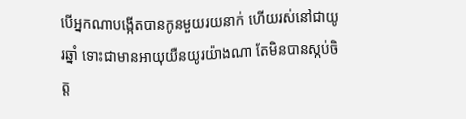បើអ្នកណាបង្កើតបានកូនមួយរយនាក់ ហើយរស់នៅជាយូរឆ្នាំ ទោះជាមានអាយុយឺនយូរយ៉ាងណា តែមិនបានស្កប់ចិត្ត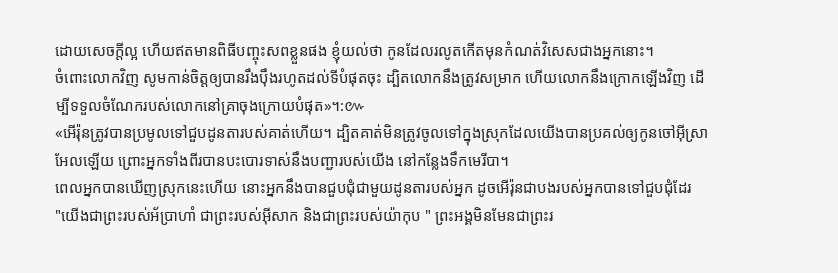ដោយសេចក្ដីល្អ ហើយឥតមានពិធីបញ្ចុះសពខ្លួនផង ខ្ញុំយល់ថា កូនដែលរលូតកើតមុនកំណត់វិសេសជាងអ្នកនោះ។
ចំពោះលោកវិញ សូមកាន់ចិត្តឲ្យបានរឹងប៉ឹងរហូតដល់ទីបំផុតចុះ ដ្បិតលោកនឹងត្រូវសម្រាក ហើយលោកនឹងក្រោកឡើងវិញ ដើម្បីទទួលចំណែករបស់លោកនៅគ្រាចុងក្រោយបំផុត»។:៚
«អើរ៉ុនត្រូវបានប្រមូលទៅជួបដូនតារបស់គាត់ហើយ។ ដ្បិតគាត់មិនត្រូវចូលទៅក្នុងស្រុកដែលយើងបានប្រគល់ឲ្យកូនចៅអ៊ីស្រាអែលឡើយ ព្រោះអ្នកទាំងពីរបានបះបោរទាស់នឹងបញ្ជារបស់យើង នៅកន្លែងទឹកមេរីបា។
ពេលអ្នកបានឃើញស្រុកនេះហើយ នោះអ្នកនឹងបានជួបជុំជាមួយដូនតារបស់អ្នក ដូចអើរ៉ុនជាបងរបស់អ្នកបានទៅជួបជុំដែរ
"យើងជាព្រះរបស់អ័ប្រាហាំ ជាព្រះរបស់អ៊ីសាក និងជាព្រះរបស់យ៉ាកុប " ព្រះអង្គមិនមែនជាព្រះរ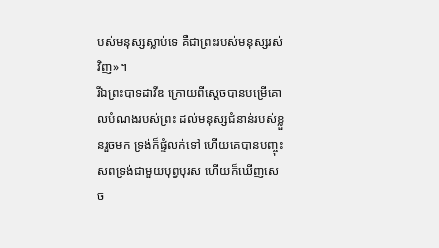បស់មនុស្សស្លាប់ទេ គឺជាព្រះរបស់មនុស្សរស់វិញ»។
រីឯព្រះបាទដាវីឌ ក្រោយពីស្ដេចបានបម្រើគោលបំណងរបស់ព្រះ ដល់មនុស្សជំនាន់របស់ខ្លួនរួចមក ទ្រង់ក៏ផ្ទំលក់ទៅ ហើយគេបានបញ្ចុះសពទ្រង់ជាមួយបុព្វបុរស ហើយក៏ឃើញសេច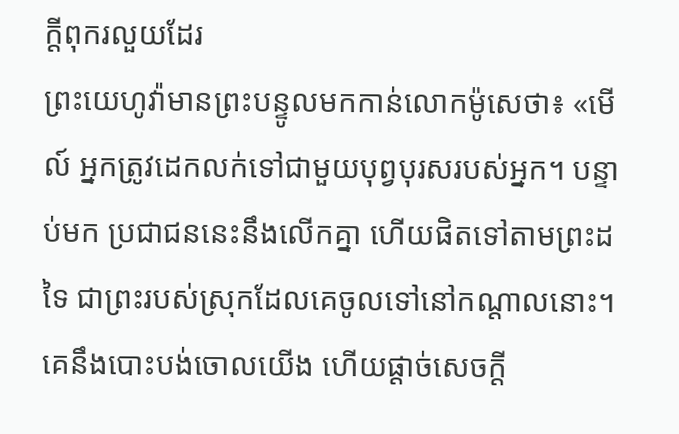ក្តីពុករលួយដែរ
ព្រះយេហូវ៉ាមានព្រះបន្ទូលមកកាន់លោកម៉ូសេថា៖ «មើល៍ អ្នកត្រូវដេកលក់ទៅជាមួយបុព្វបុរសរបស់អ្នក។ បន្ទាប់មក ប្រជាជននេះនឹងលើកគ្នា ហើយផិតទៅតាមព្រះដទៃ ជាព្រះរបស់ស្រុកដែលគេចូលទៅនៅកណ្ដាលនោះ។ គេនឹងបោះបង់ចោលយើង ហើយផ្តាច់សេចក្ដី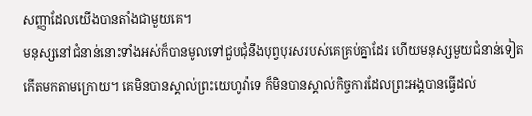សញ្ញាដែលយើងបានតាំងជាមួយគេ។
មនុស្សនៅជំនាន់នោះទាំងអស់ក៏បានមូលទៅជួបជុំនឹងបុព្វបុរសរបស់គេគ្រប់គ្នាដែរ ហើយមនុស្សមួយជំនាន់ទៀតកើតមកតាមក្រោយ។ គេមិនបានស្គាល់ព្រះយេហូវ៉ាទេ ក៏មិនបានស្គាល់កិច្ចការដែលព្រះអង្គបានធ្វើដល់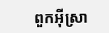ពួកអ៊ីស្រា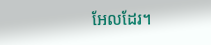អែលដែរ។